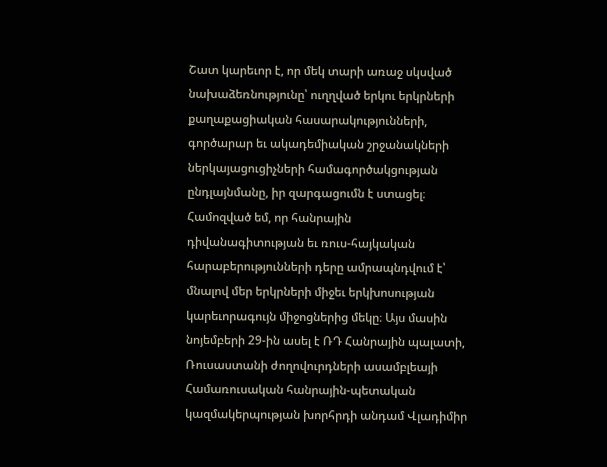Շատ կարեւոր է, որ մեկ տարի առաջ սկսված նախաձեռնությունը՝ ուղղված երկու երկրների քաղաքացիական հասարակությունների, գործարար եւ ակադեմիական շրջանակների ներկայացուցիչների համագործակցության ընդլայնմանը, իր զարգացումն է ստացել։ Համոզված եմ, որ հանրային դիվանագիտության եւ ռուս-հայկական հարաբերությունների դերը ամրապնդվում է՝ մնալով մեր երկրների միջեւ երկխոսության կարեւորագույն միջոցներից մեկը։ Այս մասին նոյեմբերի 29-ին ասել է ՌԴ Հանրային պալատի, Ռուսաստանի ժողովուրդների ասամբլեայի Համառուսական հանրային-պետական կազմակերպության խորհրդի անդամ Վլադիմիր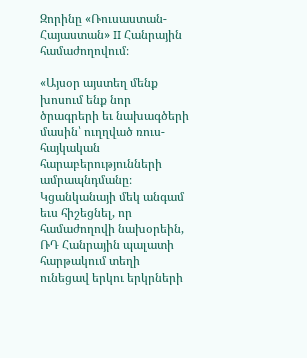Զորինը «Ռուսաստան-Հայաստան» II Հանրային համաժողովում։

«Այսօր այստեղ մենք խոսում ենք նոր ծրագրերի եւ նախագծերի մասին՝ ուղղված ռուս-հայկական հարաբերությունների ամրապնդմանը։ Կցանկանայի մեկ անգամ եւս հիշեցնել, որ համաժողովի նախօրեին, ՌԴ Հանրային պալատի հարթակում տեղի ունեցավ երկու երկրների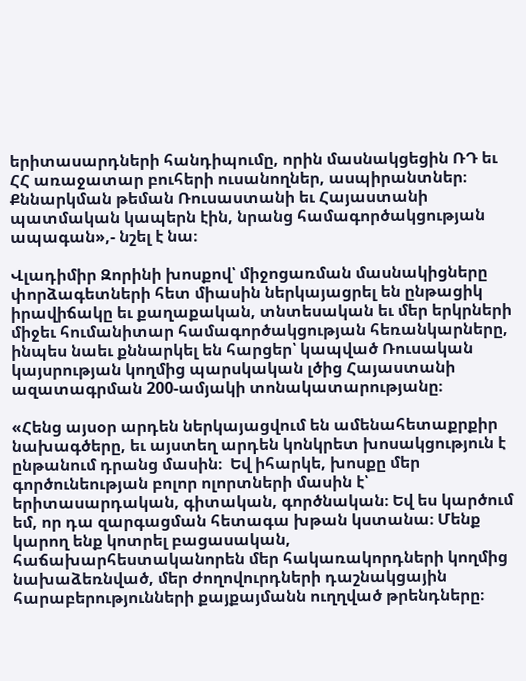երիտասարդների հանդիպումը, որին մասնակցեցին ՌԴ եւ ՀՀ առաջատար բուհերի ուսանողներ, ասպիրանտներ։ Քննարկման թեման Ռուսաստանի եւ Հայաստանի պատմական կապերն էին, նրանց համագործակցության ապագան»,- նշել է նա։

Վլադիմիր Զորինի խոսքով՝ միջոցառման մասնակիցները փորձագետների հետ միասին ներկայացրել են ընթացիկ իրավիճակը եւ քաղաքական, տնտեսական եւ մեր երկրների միջեւ հումանիտար համագործակցության հեռանկարները, ինպես նաեւ քննարկել են հարցեր՝ կապված Ռուսական կայսրության կողմից պարսկական լծից Հայաստանի ազատագրման 200-ամյակի տոնակատարությանը։

«Հենց այսօր արդեն ներկայացվում են ամենահետաքրքիր նախագծերը, եւ այստեղ արդեն կոնկրետ խոսակցություն է ընթանում դրանց մասին։  Եվ իհարկե, խոսքը մեր գործունեության բոլոր ոլորտների մասին է՝ երիտասարդական, գիտական, գործնական։ Եվ ես կարծում եմ, որ դա զարգացման հետագա խթան կստանա։ Մենք կարող ենք կոտրել բացասական, հաճախարհեստականորեն մեր հակառակորդների կողմից նախաձեռնված, մեր ժողովուրդների դաշնակցային հարաբերությունների քայքայմանն ուղղված թրենդները։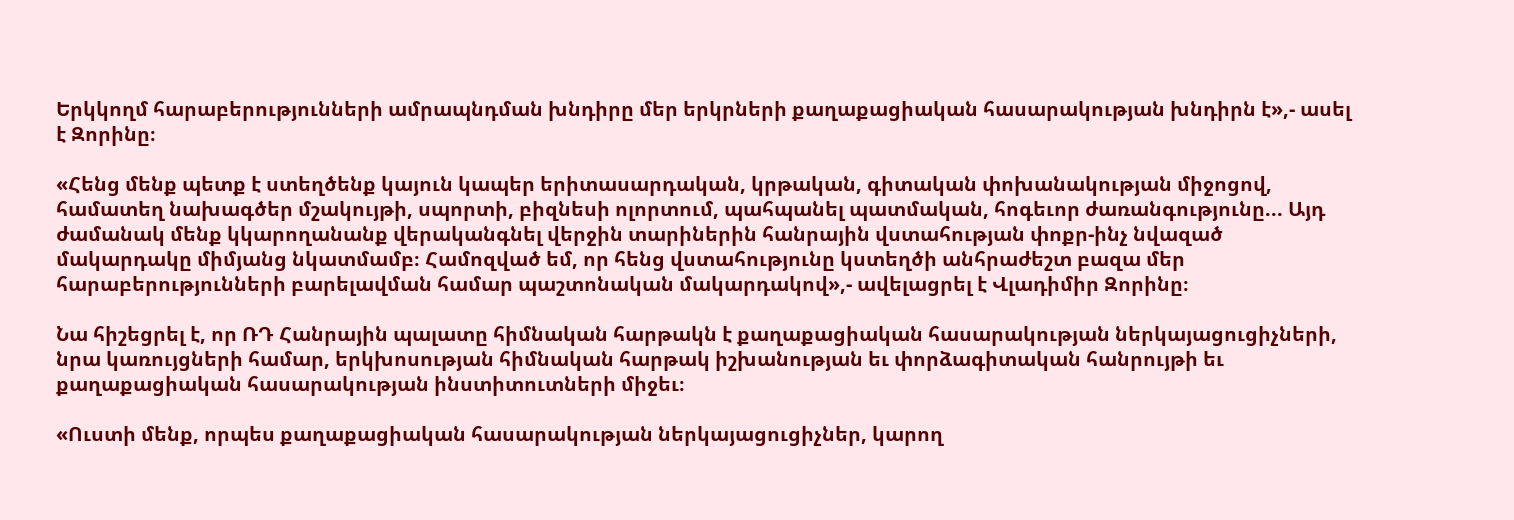Երկկողմ հարաբերությունների ամրապնդման խնդիրը մեր երկրների քաղաքացիական հասարակության խնդիրն է»,- ասել է Զորինը։

«Հենց մենք պետք է ստեղծենք կայուն կապեր երիտասարդական, կրթական, գիտական փոխանակության միջոցով, համատեղ նախագծեր մշակույթի, սպորտի, բիզնեսի ոլորտում, պահպանել պատմական, հոգեւոր ժառանգությունը... Այդ ժամանակ մենք կկարողանանք վերականգնել վերջին տարիներին հանրային վստահության փոքր-ինչ նվազած մակարդակը միմյանց նկատմամբ։ Համոզված եմ, որ հենց վստահությունը կստեղծի անհրաժեշտ բազա մեր հարաբերությունների բարելավման համար պաշտոնական մակարդակով»,- ավելացրել է Վլադիմիր Զորինը։

Նա հիշեցրել է, որ ՌԴ Հանրային պալատը հիմնական հարթակն է քաղաքացիական հասարակության ներկայացուցիչների, նրա կառույցների համար, երկխոսության հիմնական հարթակ իշխանության եւ փորձագիտական հանրույթի եւ քաղաքացիական հասարակության ինստիտուտների միջեւ։

«Ուստի մենք, որպես քաղաքացիական հասարակության ներկայացուցիչներ, կարող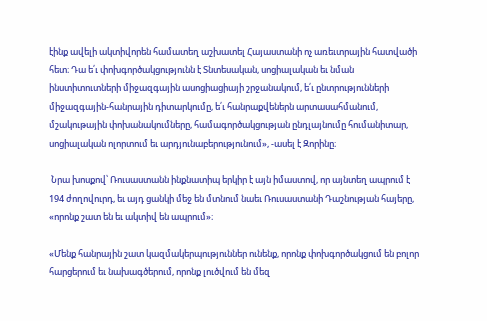էինք ավելի ակտիվորեն համատեղ աշխատել Հայաստանի ոչ առեւտրային հատվածի հետ։ Դա ե՛ւ փոխգործակցությունն է Տնտեսական, սոցիալական եւ նման ինստիտուտների միջազգային ասոցիացիայի շրջանակում, ե՛ւ ընտրությունների միջազգային-հանրային դիտարկումը, ե՛ւ հանրաքվեներն արտասահմանում, մշակութային փոխանակումները, համագործակցության ընդլայնումը հումանիտար, սոցիալական ոլորտում եւ արդյունաբերությունում», -ասել է Զորինը։

 Նրա խոսքով՝ Ռուսաստանն ինքնատիպ երկիր է այն իմաստով, որ այնտեղ ապրում է 194 ժողովուրդ, եւ այդ ցանկի մեջ են մտնում նաեւ Ռուսաստանի Դաշնության հայերը, «որոնք շատ են եւ ակտիվ են ապրում»։

«Մենք հանրային շատ կազմակերպություններ ունենք, որոնք փոխգործակցում են բոլոր հարցերում եւ նախագծերում, որոնք լուծվում են մեզ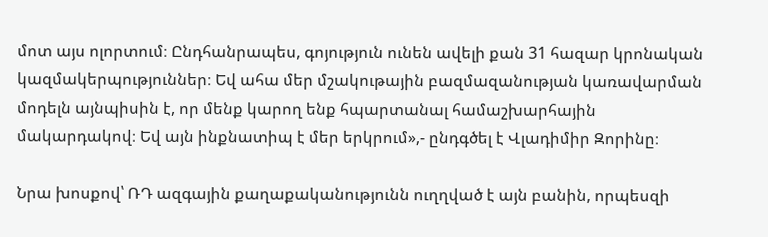մոտ այս ոլորտում։ Ընդհանրապես, գոյություն ունեն ավելի քան 31 հազար կրոնական կազմակերպություններ։ Եվ ահա մեր մշակութային բազմազանության կառավարման մոդելն այնպիսին է, որ մենք կարող ենք հպարտանալ համաշխարհային մակարդակով։ Եվ այն ինքնատիպ է մեր երկրում»,- ընդգծել է Վլադիմիր Զորինը։

Նրա խոսքով՝ ՌԴ ազգային քաղաքականությունն ուղղված է այն բանին, որպեսզի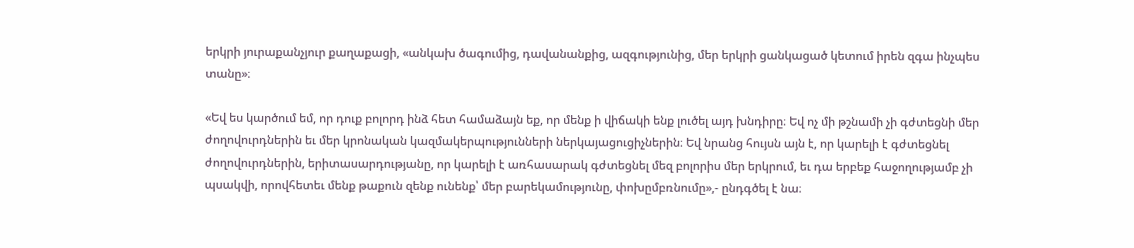երկրի յուրաքանչյուր քաղաքացի, «անկախ ծագումից, դավանանքից, ազգությունից, մեր երկրի ցանկացած կետում իրեն զգա ինչպես տանը»։

«Եվ ես կարծում եմ, որ դուք բոլորդ ինձ հետ համաձայն եք, որ մենք ի վիճակի ենք լուծել այդ խնդիրը։ Եվ ոչ մի թշնամի չի գժտեցնի մեր ժողովուրդներին եւ մեր կրոնական կազմակերպությունների ներկայացուցիչներին։ Եվ նրանց հույսն այն է, որ կարելի է գժտեցնել ժողովուրդներին, երիտասարդությանը, որ կարելի է առհասարակ գժտեցնել մեզ բոլորիս մեր երկրում, եւ դա երբեք հաջողությամբ չի պսակվի, որովհետեւ մենք թաքուն զենք ունենք՝ մեր բարեկամությունը, փոխըմբռնումը»,- ընդգծել է նա։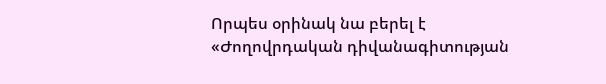Որպես օրինակ նա բերել է «Ժողովրդական դիվանագիտության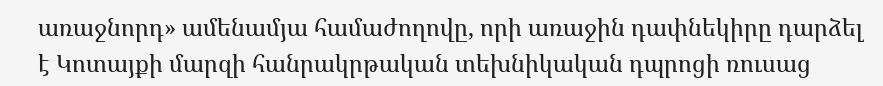առաջնորդ» ամենամյա համաժողովը, որի առաջին դափնեկիրը դարձել է Կոտայքի մարզի հանրակրթական տեխնիկական դպրոցի ռուսաց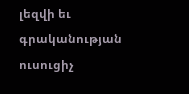լեզվի եւ գրականության ուսուցիչ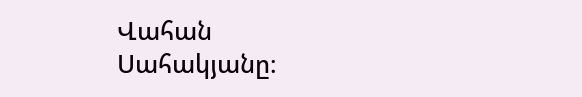Վահան Սահակյանը։